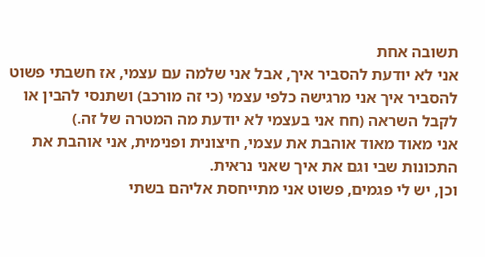תשובה אחת
אני לא יודעת להסביר איך, אבל אני שלמה עם עצמי, אז חשבתי פשוט להסביר איך אני מרגישה כלפי עצמי (כי זה מורכב) ושתנסי להבין או לקבל השראה (חח אני בעצמי לא יודעת מה המטרה של זה.)
אני מאוד מאוד אוהבת את עצמי, חיצונית ופנימית, אני אוהבת את התכונות שבי וגם את איך שאני נראית.
וכן, יש לי פגמים, פשוט אני מתייחסת אליהם בשתי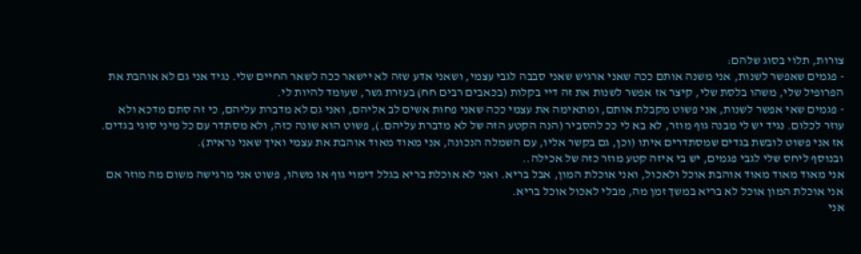צורות, תלוי בסוג שלהם:
- פגמים שאפשר לשנות, אני משנה אותם ככה שאני ארגיש שאני סבבה לגבי עצמי, ושאני אדע שזה לא יישאר ככה לשאר החיים שלי. נגיד אני גם לא אוהבת את הפרופיל שלי, משהו בלסת שלי, קיצר אז אפשר לשנות את זה דיי בקלות (בכאבים רבים חח) בעזרת גשר, שעומד להיות לי.
- פגמים שאי אפשר לשנות, אני פשוט מקבלת אותם, ומתאימה את עצמי ככה שאני פחות אשים לב אליהם, ואני גם לא מדברת עליהם, כי זה סתם מדכא ולא עוזר לכלום. נגיד יש לי מבנה גוף מוזר, לא בא לי ככ להסביר (הנה הקטע הזה של לא מדברת עליהם.), פשוט הוא שונה כזה, ולא מסתדר עם כל מיני סוגי בגדים. אז אני פשוט לובשת בגדים שמסתדרים איתו (וכן, גם בקשר אליו, עם השמלה הנכונה, אני מאוד מאוד אוהבת את עצמי ואיך שאני נראית).
ובנוסף ליחס שלי לגבי פגמים, יש בי איזה קטע מוזר כזה של אכילה..
אני מאוד מאוד מאוד אוהבת אוכל ולאכול, ואני אוכלת המון, אבל בריא. ואני לא אוכלת בריא בגלל דימוי גוף או משהו, פשוט אני מרגישה משום מה מוזר אם אני אוכלת המון אוכל לא בריא במשך זמן מה, מבלי לאכול אוכל בריא.
אני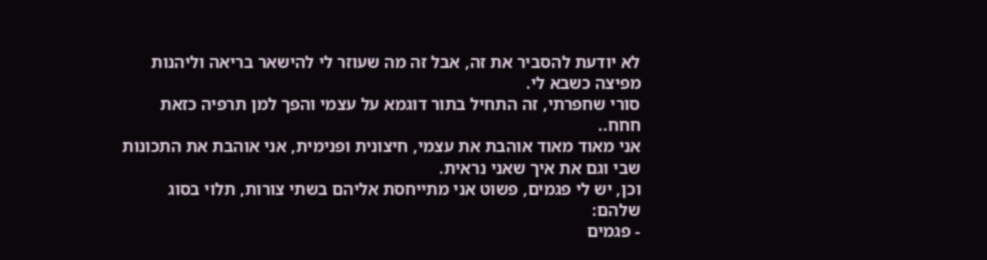לא יודעת להסביר את זה, אבל זה מה שעוזר לי להישאר בריאה וליהנות מפיצה כשבא לי.
סורי שחפרתי, זה התחיל בתור דוגמא על עצמי והפך למן תרפיה כזאת חחח..
אני מאוד מאוד אוהבת את עצמי, חיצונית ופנימית, אני אוהבת את התכונות שבי וגם את איך שאני נראית.
וכן, יש לי פגמים, פשוט אני מתייחסת אליהם בשתי צורות, תלוי בסוג שלהם:
- פגמים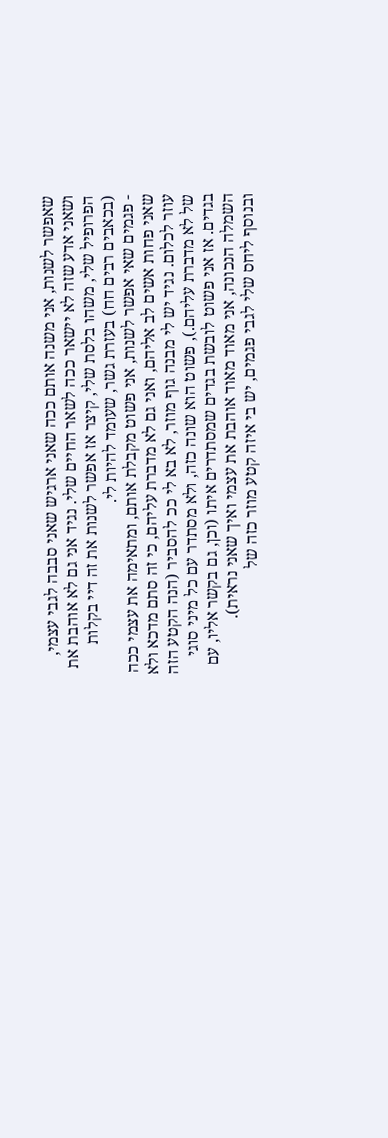שאפשר לשנות, אני משנה אותם ככה שאני ארגיש שאני סבבה לגבי עצמי, ושאני אדע שזה לא יישאר ככה לשאר החיים שלי. נגיד אני גם לא אוהבת את הפרופיל שלי, משהו בלסת שלי, קיצר אז אפשר לשנות את זה דיי בקלות (בכאבים רבים חח) בעזרת גשר, שעומד להיות לי.
- פגמים שאי אפשר לשנות, אני פשוט מקבלת אותם, ומתאימה את עצמי ככה שאני פחות אשים לב אליהם, ואני גם לא מדברת עליהם, כי זה סתם מדכא ולא עוזר לכלום. נגיד יש לי מבנה גוף מוזר, לא בא לי ככ להסביר (הנה הקטע הזה של לא מדברת עליהם.), פשוט הוא שונה כזה, ולא מסתדר עם כל מיני סוגי בגדים. אז אני פשוט לובשת בגדים שמסתדרים איתו (וכן, גם בקשר אליו, עם השמלה הנכונה, אני מאוד מאוד אוהבת את עצמי ואיך שאני נראית).
ובנוסף ליחס שלי לגבי פגמים, יש בי איזה קטע מוזר כזה של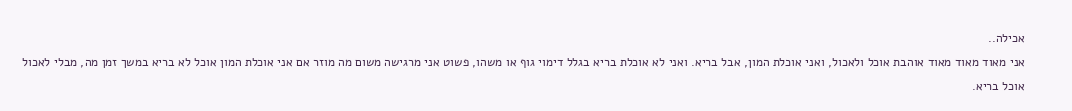אכילה..
אני מאוד מאוד מאוד אוהבת אוכל ולאכול, ואני אוכלת המון, אבל בריא. ואני לא אוכלת בריא בגלל דימוי גוף או משהו, פשוט אני מרגישה משום מה מוזר אם אני אוכלת המון אוכל לא בריא במשך זמן מה, מבלי לאכול אוכל בריא.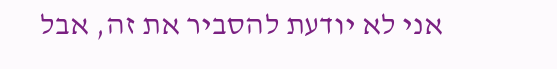אני לא יודעת להסביר את זה, אבל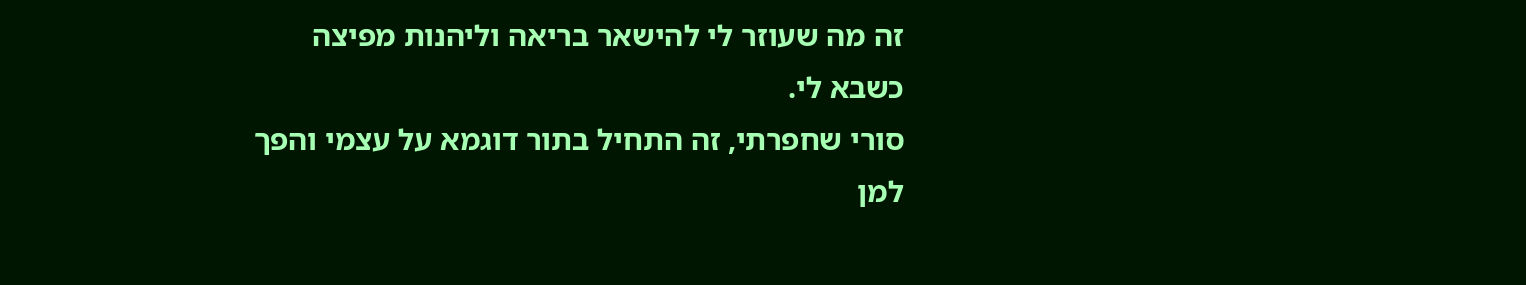זה מה שעוזר לי להישאר בריאה וליהנות מפיצה כשבא לי.
סורי שחפרתי, זה התחיל בתור דוגמא על עצמי והפך למן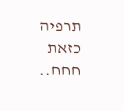תרפיה כזאת חחח..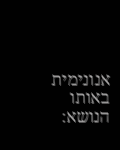אנונימית
באותו הנושא: